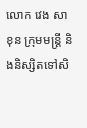លោក វេង សាខុន ក្រុមមន្ត្រី និងនិស្សិតទៅសិ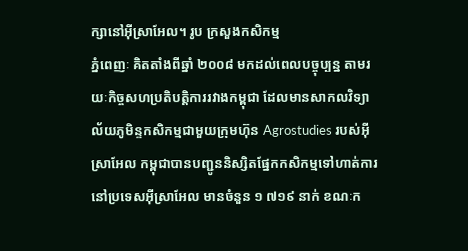ក្សានៅអ៊ីស្រាអែល។ រូប ក្រសួងកសិកម្ម
ភ្នំពេញៈ គិតតាំងពីឆ្នាំ ២០០៨ មកដល់ពេលបច្ចុប្បន្ន តាមរយៈកិច្ចសហប្រតិបត្តិការរវាងកម្ពុជា ដែលមានសាកលវិទ្យាល័យភូមិន្ទកសិកម្មជាមួយក្រុមហ៊ុន Agrostudies របស់អ៊ីស្រាអែល កម្ពុជាបានបញ្ជូននិស្សិតផ្នែកកសិកម្មទៅហាត់ការនៅប្រទេសអ៊ីស្រាអែល មានចំនួន ១ ៧១៩ នាក់ ខណៈក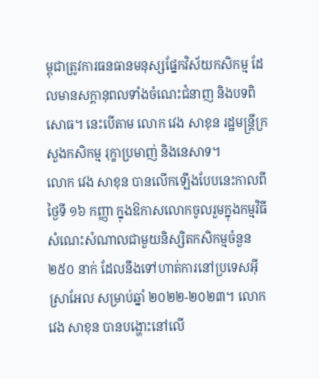ម្ពុជាត្រូវការធនធានមនុស្សផ្នែកវិស័យកសិកម្ម ដែលមានសក្តានុពលទាំងចំណេះជំនាញ និងបទពិសោធ។ នេះបើតាម លោក វេង សាខុន រដ្ឋមន្ត្រីក្រសួងកសិកម្ម រុក្ខាប្រមាញ់ និងនេសាទ។
លោក វេង សាខុន បានលើកឡើងបែបនេះកាលពីថ្ងៃទី ១៦ កញ្ញា ក្នុងឱកាសលោកចូលរួមក្នុងកម្មវិធីសំណេះសំណាលជាមួយនិស្សិតកសិកម្មចំនួន ២៥០ នាក់ ដែលនឹងទៅហាត់ការនៅប្រទេសអ៊ីស្រាអែល សម្រាប់ឆ្នាំ ២០២២-២០២៣។ លោក វេង សាខុន បានបង្ហោះនៅលើ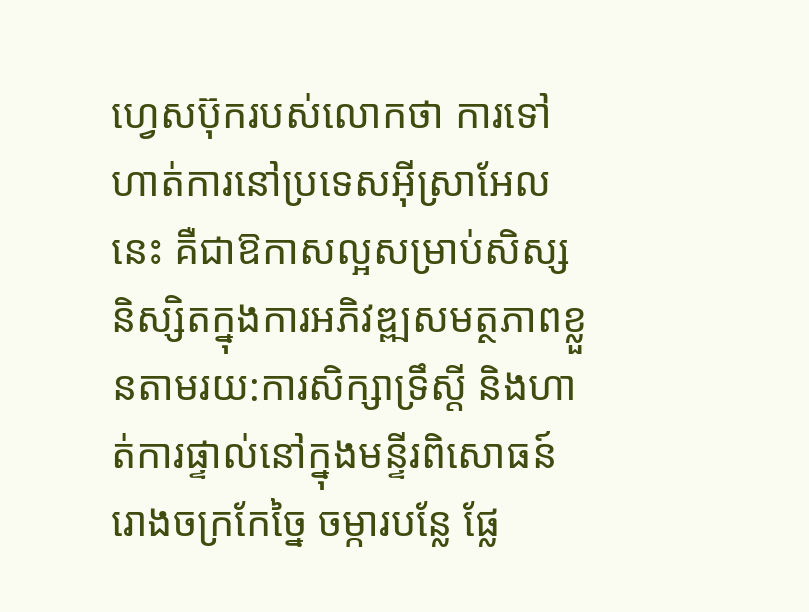ហ្វេសប៊ុករបស់លោកថា ការទៅហាត់ការនៅប្រទេសអ៊ីស្រាអែលនេះ គឺជាឱកាសល្អសម្រាប់សិស្សនិស្សិតក្នុងការអភិវឌ្ឍសមត្ថភាពខ្លួនតាមរយ:ការសិក្សាទ្រឹស្តី និងហាត់ការផ្ទាល់នៅក្នុងមន្ទីរពិសោធន៍ រោងចក្រកែច្នៃ ចម្ការបន្លែ ផ្លែ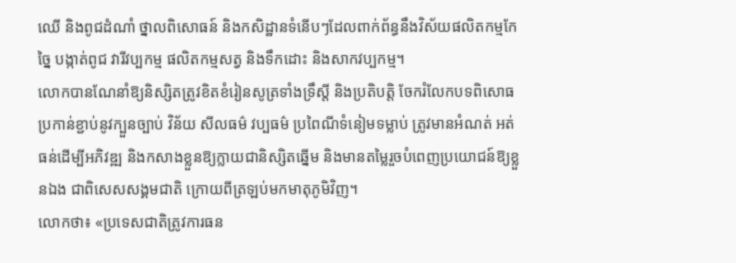ឈើ និងពូជដំណាំ ថ្នាលពិសោធន៍ និងកសិដ្ឋានទំនើបៗដែលពាក់ព័ន្ធនឹងវិស័យផលិតកម្មកែច្នៃ បង្កាត់ពូជ វារីវប្បកម្ម ផលិតកម្មសត្វ និងទឹកដោះ និងសាកវប្បកម្ម។
លោកបានណែនាំឱ្យនិស្សិតត្រូវខិតខំរៀនសូត្រទាំងទ្រឹស្តី និងប្រតិបត្តិ ចែករំលែកបទពិសោធ ប្រកាន់ខ្ជាប់នូវក្បួនច្បាប់ វិន័យ សីលធម៌ វប្បធម៌ ប្រពៃណីទំនៀមទម្លាប់ ត្រូវមានអំណត់ អត់ធន់ដើម្បីអភិវឌ្ឍ និងកសាងខ្លួនឱ្យក្លាយជានិស្សិតឆ្នើម និងមានតម្លៃរួចបំពេញប្រយោជន៍ឱ្យខ្លួនឯង ជាពិសេសសង្គមជាតិ ក្រោយពីត្រឡប់មកមាតុភូមិវិញ។
លោកថា៖ «ប្រទេសជាតិត្រូវការធន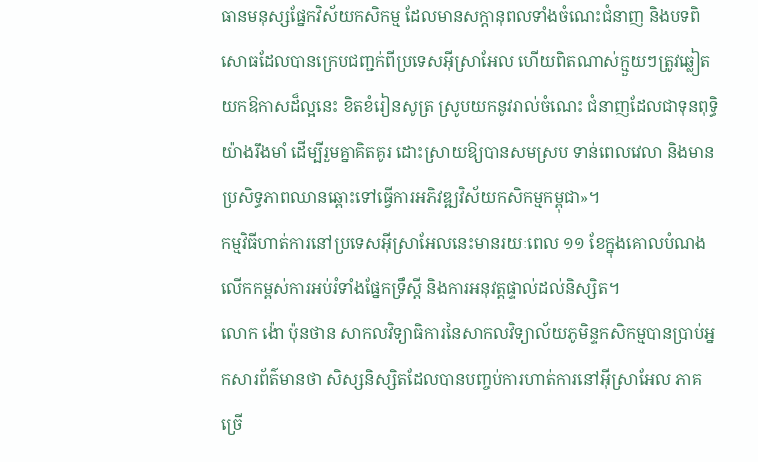ធានមនុស្សផ្នែកវិស័យកសិកម្ម ដែលមានសក្តានុពលទាំងចំណេះជំនាញ និងបទពិសោធដែលបានក្រេបជញ្ជក់ពីប្រទេសអ៊ីស្រាអែល ហើយពិតណាស់ក្មួយៗត្រូវឆ្លៀតយកឱកាសដ៏ល្អនេះ ខិតខំរៀនសូត្រ ស្រូបយកនូវរាល់ចំណេះ ជំនាញដែលជាទុនពុទ្ធិយ៉ាងរឹងមាំ ដើម្បីរួមគ្នាគិតគូរ ដោះស្រាយឱ្យបានសមស្រប ទាន់ពេលវេលា និងមានប្រសិទ្ធភាពឈានឆ្ពោះទៅធ្វើការអភិវឌ្ឍវិស័យកសិកម្មកម្ពុជា»។
កម្មវិធីហាត់ការនៅប្រទេសអ៊ីស្រាអែលនេះមានរយៈពេល ១១ ខែក្នុងគោលបំណងលើកកម្ពស់ការអប់រំទាំងផ្នែកទ្រឹស្តី និងការអនុវត្តផ្ទាល់ដល់និស្សិត។
លោក ង៉ោ ប៉ុនថាន សាកលវិទ្យាធិការនៃសាកលវិទ្យាល័យភូមិន្ទកសិកម្មបានប្រាប់អ្នកសារព័ត៌មានថា សិស្សនិស្សិតដែលបានបញ្ចប់ការហាត់ការនៅអ៊ីស្រាអែល ភាគច្រើ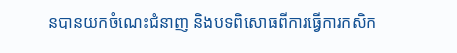នបានយកចំណេះជំនាញ និងបទពិសោធពីការធ្វើការកសិក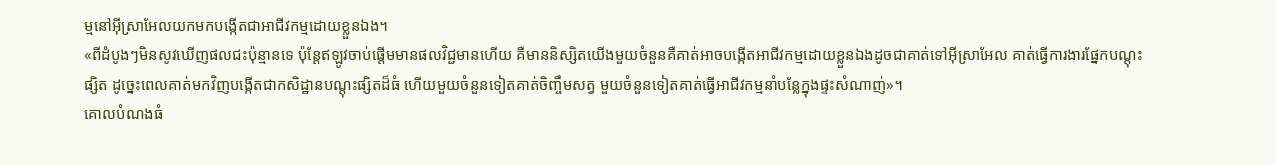ម្មនៅអ៊ីស្រាអែលយកមកបង្កើតជាអាជីវកម្មដោយខ្លួនឯង។
«ពីដំបូងៗមិនសូវឃើញផលជះប៉ុន្មានទេ ប៉ុន្តែឥឡូវចាប់ផ្តើមមានផលវិជ្ជមានហើយ គឺមាននិស្សិតយើងមួយចំនួនគឺគាត់អាចបង្កើតអាជីវកម្មដោយខ្លួនឯងដូចជាគាត់ទៅអ៊ីស្រាអែល គាត់ធ្វើការងារផ្នែកបណ្តុះផ្សិត ដូច្នេះពេលគាត់មកវិញបង្កើតជាកសិដ្ឋានបណ្តុះផ្សិតដ៏ធំ ហើយមួយចំនួនទៀតគាត់ចិញ្ចឹមសត្វ មួយចំនួនទៀតគាត់ធ្វើអាជីវកម្មនាំបន្លែក្នុងផ្ទះសំណាញ់»។
គោលបំណងធំ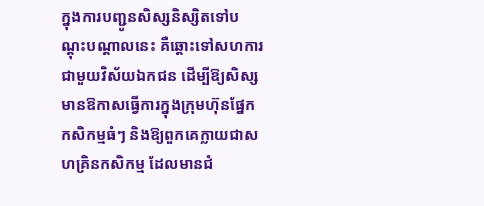ក្នុងការបញ្ជូនសិស្សនិស្សិតទៅបណ្តុះបណ្តាលនេះ គឺឆ្តោះទៅសហការជាមួយវិស័យឯកជន ដើម្បីឱ្យសិស្សមានឱកាសធ្វើការក្នុងក្រុមហ៊ុនផ្នែកកសិកម្មធំៗ និងឱ្យពួកគេក្លាយជាសហគ្រិនកសិកម្ម ដែលមានជំ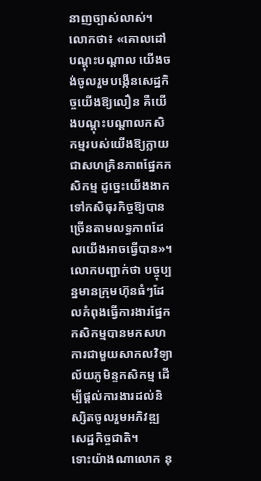នាញច្បាស់លាស់។
លោកថា៖ «គោលដៅបណ្តុះបណ្តាល យើងចង់ចូលរួមបង្កើនសេដ្ឋកិច្ចយើងឱ្យលឿន គឺយើងបណ្តុះបណ្តាលកសិកម្មរបស់យើងឱ្យក្លាយជាសហគ្រិនភាពផ្នែកកសិកម្ម ដូច្នេះយើងងាកទៅកសិធុរកិច្ចឱ្យបានច្រើនតាមលទ្ធភាពដែលយើងអាចធ្វើបាន»។ លោកបញ្ជាក់ថា បច្ចុប្បន្នមានក្រុមហ៊ុនធំៗដែលកំពុងធ្វើការងារផ្នែកកសិកម្មបានមកសហការជាមួយសាកលវិទ្យាល័យភូមិន្ទកសិកម្ម ដើម្បីផ្តល់ការងារដល់និស្សិតចូលរួមអភិវឌ្ឍសេដ្ឋកិច្ចជាតិ។
ទោះយ៉ាងណាលោក នុ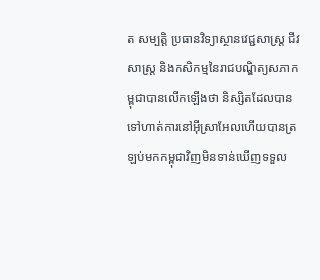ត សម្បត្តិ ប្រធានវិទ្យាស្ថានវេជ្ជសាស្ត្រ ជីវសាស្ត្រ និងកសិកម្មនៃរាជបណ្ឌិត្យសភាកម្ពុជាបានលើកឡើងថា និស្សិតដែលបានទៅហាត់ការនៅអ៊ីស្រាអែលហើយបានត្រឡប់មកកម្ពុជាវិញមិនទាន់ឃើញទទួល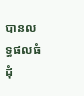បានលទ្ធផលធំដុំ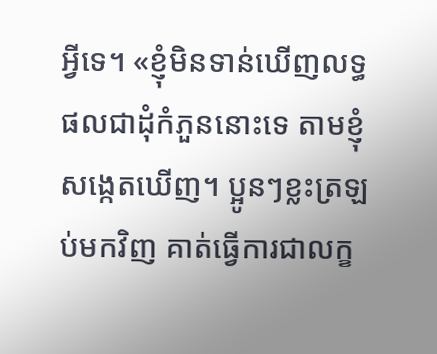អ្វីទេ។ «ខ្ញុំមិនទាន់ឃើញលទ្ធផលជាដុំកំភួននោះទេ តាមខ្ញុំសង្កេតឃើញ។ ប្អូនៗខ្លះត្រឡប់មកវិញ គាត់ធ្វើការជាលក្ខ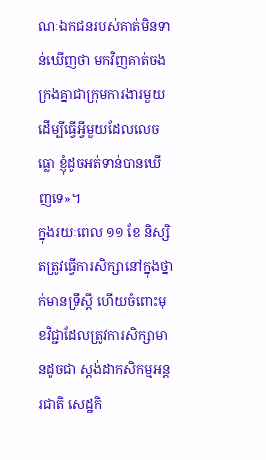ណៈឯកជនរបស់គាត់មិនទាន់ឃើញថា មកវិញគាត់ចងក្រងគ្នាជាក្រុមការងារមួយ ដើម្បីធ្វើអ្វីមួយដែលលេចធ្លោ ខ្ញុំដូចអត់ទាន់បានឃើញទេ»។
ក្នុងរយៈពេល ១១ ខែ និស្សិតត្រូវធ្វើការសិក្សានៅក្នុងថ្នាក់មានទ្រឹស្តី ហើយចំពោះមុខវិជ្ជាដែលត្រូវការសិក្សាមានដូចជា ស្តង់ដាកសិកម្មអន្តរជាតិ សេដ្ឋកិ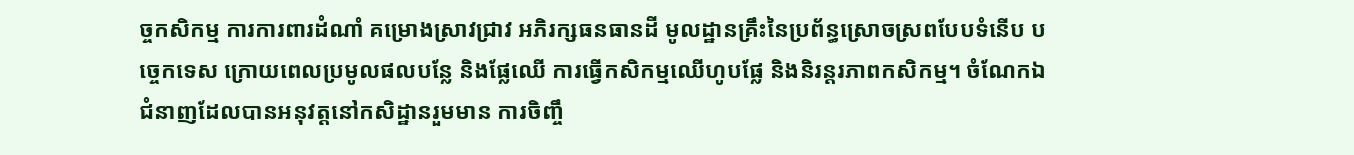ច្ចកសិកម្ម ការការពារដំណាំ គម្រោងស្រាវជ្រាវ អភិរក្សធនធានដី មូលដ្ឋានគ្រឹះនៃប្រព័ន្ធស្រោចស្រពបែបទំនើប បច្ចេកទេស ក្រោយពេលប្រមូលផលបន្លែ និងផ្លែឈើ ការធ្វើកសិកម្មឈើហូបផ្លែ និងនិរន្តរភាពកសិកម្ម។ ចំណែកឯជំនាញដែលបានអនុវត្តនៅកសិដ្ឋានរួមមាន ការចិញ្ចឹ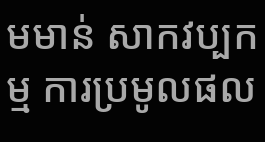មមាន់ សាកវប្បកម្ម ការប្រមូលផល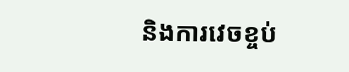និងការវេចខ្ចប់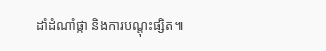ដាំដំណាំផ្កា និងការបណ្តុះផ្សិត៕